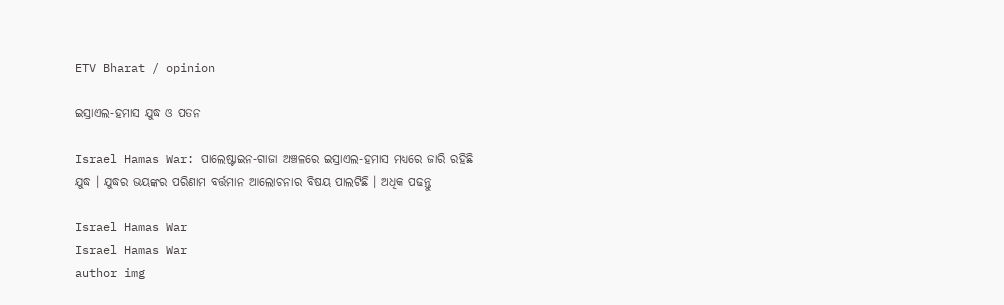ETV Bharat / opinion

ଇସ୍ରାଏଲ-ହମାସ ଯୁଦ୍ଧ ଓ ପତନ

Israel Hamas War: ପାଲେଷ୍ଟାଇନ-ଗାଜା ଅଞ୍ଚଳରେ ଇସ୍ରାଏଲ-ହମାସ ମଧ୍ୟରେ ଜାରି ରହିଛି ଯୁଦ୍ଧ । ଯୁଦ୍ଧର ଭୟଙ୍କର ପରିଣାମ ବର୍ତ୍ତମାନ ଆଲୋଚନାର ବିଷୟ ପାଲଟିଛି । ଅଧିକ ପଢନ୍ତୁ

Israel Hamas War
Israel Hamas War
author img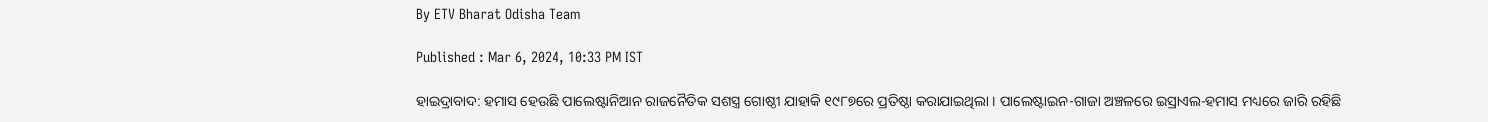By ETV Bharat Odisha Team

Published : Mar 6, 2024, 10:33 PM IST

ହାଇଦ୍ରାବାଦ: ହମାସ ହେଉଛି ପାଲେଷ୍ଟାନିଆନ ରାଜନୈତିକ ସଶସ୍ତ୍ର ଗୋଷ୍ଠୀ ଯାହାକି ୧୯୮୭ରେ ପ୍ରତିଷ୍ଠା କରାଯାଇଥିଲା । ପାଲେଷ୍ଟାଇନ-ଗାଜା ଅଞ୍ଚଳରେ ଇସ୍ରାଏଲ-ହମାସ ମଧ୍ୟରେ ଜାରି ରହିଛି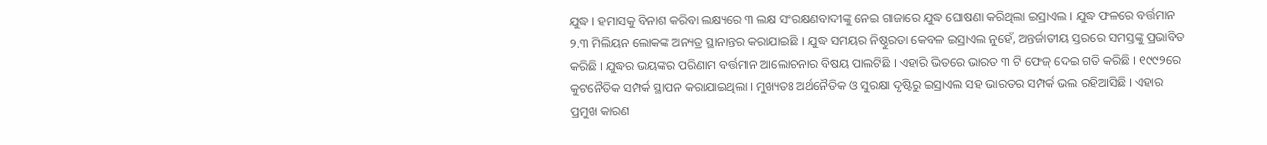ଯୁଦ୍ଧ । ହମାସକୁ ବିନାଶ କରିବା ଲକ୍ଷ୍ୟରେ ୩ ଲକ୍ଷ ସଂରକ୍ଷଣବାଦୀଙ୍କୁ ନେଇ ଗାଜାରେ ଯୁଦ୍ଧ ଘୋଷଣା କରିଥିଲା ଇସ୍ରାଏଲ । ଯୁଦ୍ଧ ଫଳରେ ବର୍ତ୍ତମାନ ୨.୩ ମିଲିୟନ ଲୋକଙ୍କ ଅନ୍ୟତ୍ର ସ୍ଥାନାନ୍ତର କରାଯାଇଛି । ଯୁଦ୍ଧ ସମୟର ନିଷ୍ଠୁରତା କେବଳ ଇସ୍ରାଏଲ ନୁହେଁ, ଅନ୍ତର୍ଜାତୀୟ ସ୍ତରରେ ସମସ୍ତଙ୍କୁ ପ୍ରଭାବିତ କରିଛି । ଯୁଦ୍ଧର ଭୟଙ୍କର ପରିଣାମ ବର୍ତ୍ତମାନ ଆଲୋଚନାର ବିଷୟ ପାଲଟିଛି । ଏହାରି ଭିତରେ ଭାରତ ୩ ଟି ଫେଜ୍ ଦେଇ ଗତି କରିଛି । ୧୯୯୨ରେ କୁଟନୈତିକ ସମ୍ପର୍କ ସ୍ଥାପନ କରାଯାଇଥିଲା । ମୁଖ୍ୟତଃ ଅର୍ଥନୈତିକ ଓ ସୁରକ୍ଷା ଦୃଷ୍ଟିରୁ ଇସ୍ରାଏଲ ସହ ଭାରତର ସମ୍ପର୍କ ଭଲ ରହିଆସିଛି । ଏହାର ପ୍ରମୁଖ କାରଣ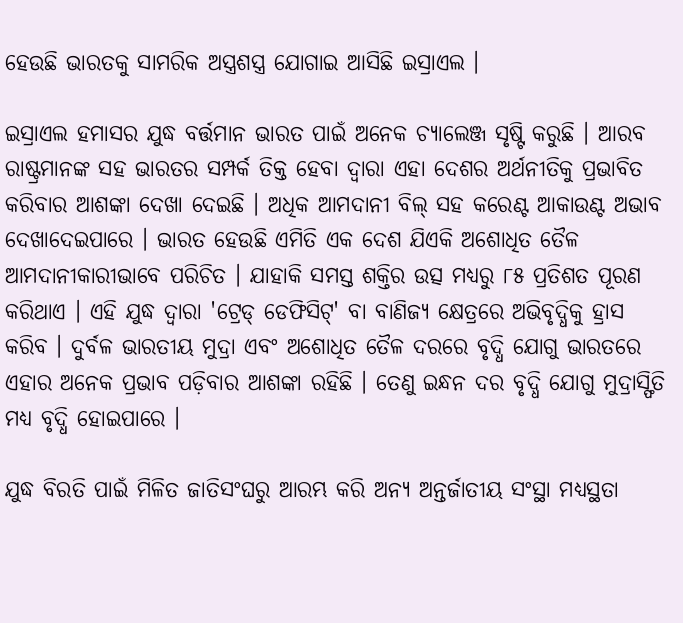ହେଉଛି ଭାରତକୁ ସାମରିକ ଅସ୍ତ୍ରଶସ୍ତ୍ର ଯୋଗାଇ ଆସିଛି ଇସ୍ରାଏଲ ।

ଇସ୍ରାଏଲ ହମାସର ଯୁଦ୍ଧ ବର୍ତ୍ତମାନ ଭାରତ ପାଇଁ ଅନେକ ଚ୍ୟାଲେଞ୍ଜ ସୃଷ୍ଟି କରୁଛି । ଆରବ ରାଷ୍ଟ୍ରମାନଙ୍କ ସହ ଭାରତର ସମ୍ପର୍କ ତିକ୍ତ ହେବା ଦ୍ବାରା ଏହା ଦେଶର ଅର୍ଥନୀତିକୁ ପ୍ରଭାବିତ କରିବାର ଆଶଙ୍କା ଦେଖା ଦେଇଛି । ଅଧିକ ଆମଦାନୀ ବିଲ୍ ସହ କରେଣ୍ଟ ଆକାଉଣ୍ଟ ଅଭାବ ଦେଖାଦେଇପାରେ । ଭାରତ ହେଉଛି ଏମିତି ଏକ ଦେଶ ଯିଏକି ଅଶୋଧିତ ତୈଳ ଆମଦାନୀକାରୀଭାବେ ପରିଚିତ । ଯାହାକି ସମସ୍ତ ଶକ୍ତିର ଉତ୍ସ ମଧ୍ୟରୁ ୮୫ ପ୍ରତିଶତ ପୂରଣ କରିଥାଏ । ଏହି ଯୁଦ୍ଧ ଦ୍ବାରା 'ଟ୍ରେଡ୍ ଡେଫିସିଟ୍' ବା ବାଣିଜ୍ୟ କ୍ଷେତ୍ରରେ ଅଭିବୃଦ୍ଧିକୁ ହ୍ରାସ କରିବ । ଦୁର୍ବଳ ଭାରତୀୟ ମୁଦ୍ରା ଏବଂ ଅଶୋଧିତ ତୈଳ ଦରରେ ବୃଦ୍ଧି ଯୋଗୁ ଭାରତରେ ଏହାର ଅନେକ ପ୍ରଭାବ ପଡ଼ିବାର ଆଶଙ୍କା ରହିଛି । ତେଣୁ ଇନ୍ଧନ ଦର ବୃଦ୍ଧି ଯୋଗୁ ମୁଦ୍ରାସ୍ଫିତି ମଧ୍ୟ ବୃଦ୍ଧି ହୋଇପାରେ ।

ଯୁଦ୍ଧ ବିରତି ପାଇଁ ମିଳିତ ଜାତିସଂଘରୁ ଆରମ୍ଭ କରି ଅନ୍ୟ ଅନ୍ତର୍ଜାତୀୟ ସଂସ୍ଥା ମଧ୍ୟସ୍ଥତା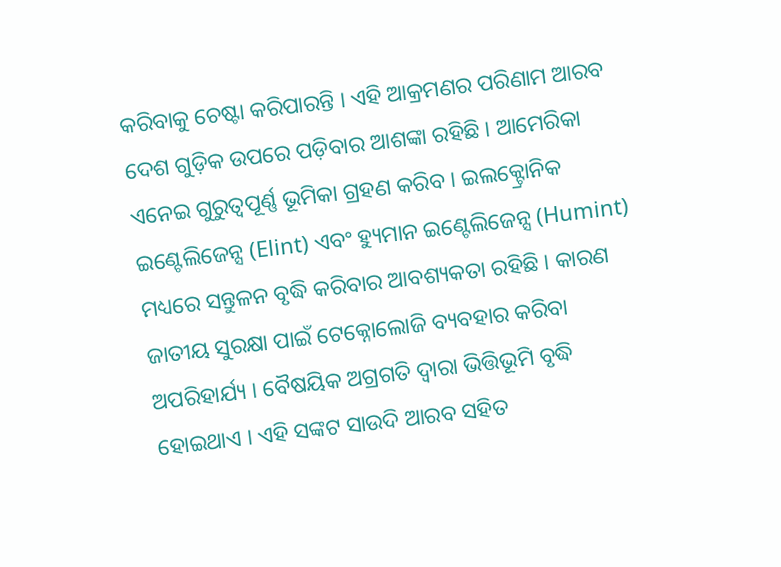କରିବାକୁ ଚେଷ୍ଟା କରିପାରନ୍ତି । ଏହି ଆକ୍ରମଣର ପରିଣାମ ଆରବ ଦେଶ ଗୁଡ଼ିକ ଉପରେ ପଡ଼ିବାର ଆଶଙ୍କା ରହିଛି । ଆମେରିକା ଏନେଇ ଗୁରୁତ୍ବପୂର୍ଣ୍ଣ ଭୂମିକା ଗ୍ରହଣ କରିବ । ଇଲକ୍ଟ୍ରୋନିକ ଇଣ୍ଟେଲିଜେନ୍ସ (Elint) ଏବଂ ହ୍ୟୁମାନ ଇଣ୍ଟେଲିଜେନ୍ସ (Humint) ମଧ୍ୟରେ ସନ୍ତୁଳନ ବୃଦ୍ଧି କରିବାର ଆବଶ୍ୟକତା ରହିଛି । କାରଣ ଜାତୀୟ ସୁରକ୍ଷା ପାଇଁ ଟେକ୍ନୋଲୋଜି ବ୍ୟବହାର କରିବା ଅପରିହାର୍ଯ୍ୟ । ବୈଷୟିକ ଅଗ୍ରଗତି ଦ୍ବାରା ଭିତ୍ତିଭୂମି ବୃଦ୍ଧି ହୋଇଥାଏ । ଏହି ସଙ୍କଟ ସାଉଦି ଆରବ ସହିତ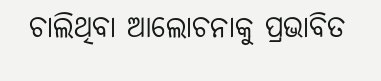ଚାଲିଥିବା ଆଲୋଚନାକୁ ପ୍ରଭାବିତ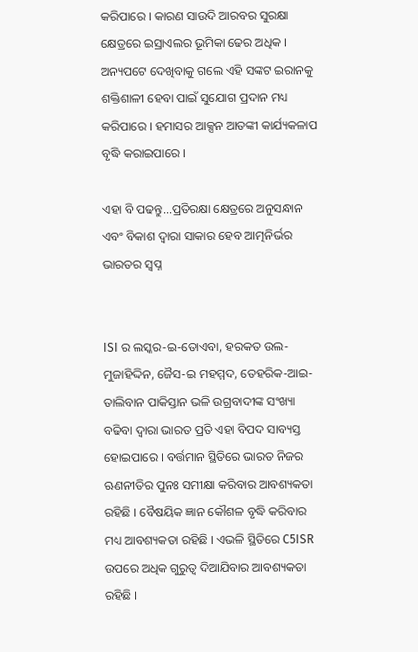କରିପାରେ । କାରଣ ସାଉଦି ଆରବର ସୁରକ୍ଷା କ୍ଷେତ୍ରରେ ଇସ୍ରାଏଲର ଭୂମିକା ଢେର ଅଧିକ । ଅନ୍ୟପଟେ ଦେଖିବାକୁ ଗଲେ ଏହି ସଙ୍କଟ ଇରାନକୁ ଶକ୍ତିଶାଳୀ ହେବା ପାଇଁ ସୁଯୋଗ ପ୍ରଦାନ ମଧ୍ୟ କରିପାରେ । ହମାସର ଆକ୍ସନ ଆତଙ୍କୀ କାର୍ଯ୍ୟକଳାପ ବୃଦ୍ଧି କରାଇପାରେ ।

ଏହା ବି ପଢନ୍ତୁ...ପ୍ରତିରକ୍ଷା କ୍ଷେତ୍ରରେ ଅନୁସନ୍ଧାନ ଏବଂ ବିକାଶ ଦ୍ବାରା ସାକାର ହେବ ଆତ୍ମନିର୍ଭର ଭାରତର ସ୍ବପ୍ନ


ISI ର ଲସ୍କର-ଇ-ତୋଏବା, ହରକତ ଉଲ-ମୁଜାହିଦ୍ଦିନ, ଜୈସ-ଇ ମହମ୍ମଦ, ତେହରିକ-ଆଇ- ତାଲିବାନ ପାକିସ୍ତାନ ଭଳି ଉଗ୍ରବାଦୀଙ୍କ ସଂଖ୍ୟା ବଢିବା ଦ୍ବାରା ଭାରତ ପ୍ରତି ଏହା ବିପଦ ସାବ୍ୟସ୍ତ ହୋଇପାରେ । ବର୍ତ୍ତମାନ ସ୍ଥିତିରେ ଭାରତ ନିଜର ଋଣନୀତିର ପୁନଃ ସମୀକ୍ଷା କରିବାର ଆବଶ୍ୟକତା ରହିଛି । ବୈଷୟିକ ଜ୍ଞାନ କୌଶଳ ବୃଦ୍ଧି କରିବାର ମଧ୍ୟ ଆବଶ୍ୟକତା ରହିଛି । ଏଭଳି ସ୍ଥିତିରେ C5ISR ଉପରେ ଅଧିକ ଗୁରୁତ୍ବ ଦିଆଯିବାର ଆବଶ୍ୟକତା ରହିଛି ।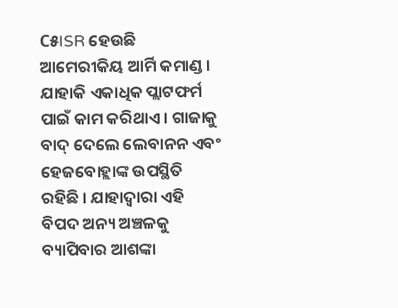C୫ISR ହେଉଛି ଆମେରୀକିୟ ଆର୍ମି କମାଣ୍ଡ । ଯାହାକି ଏକାଧିକ ପ୍ଲାଟଫର୍ମ ପାଇଁ କାମ କରିଥାଏ । ଗାଜାକୁ ବାଦ୍ ଦେଲେ ଲେବାନନ ଏବଂ ହେଜବୋହ୍ଲାଙ୍କ ଉପସ୍ଥିତି ରହିଛି । ଯାହାଦ୍ବାରା ଏହି ବିପଦ ଅନ୍ୟ ଅଞ୍ଚଳକୁ ବ୍ୟାପିବାର ଆଶଙ୍କା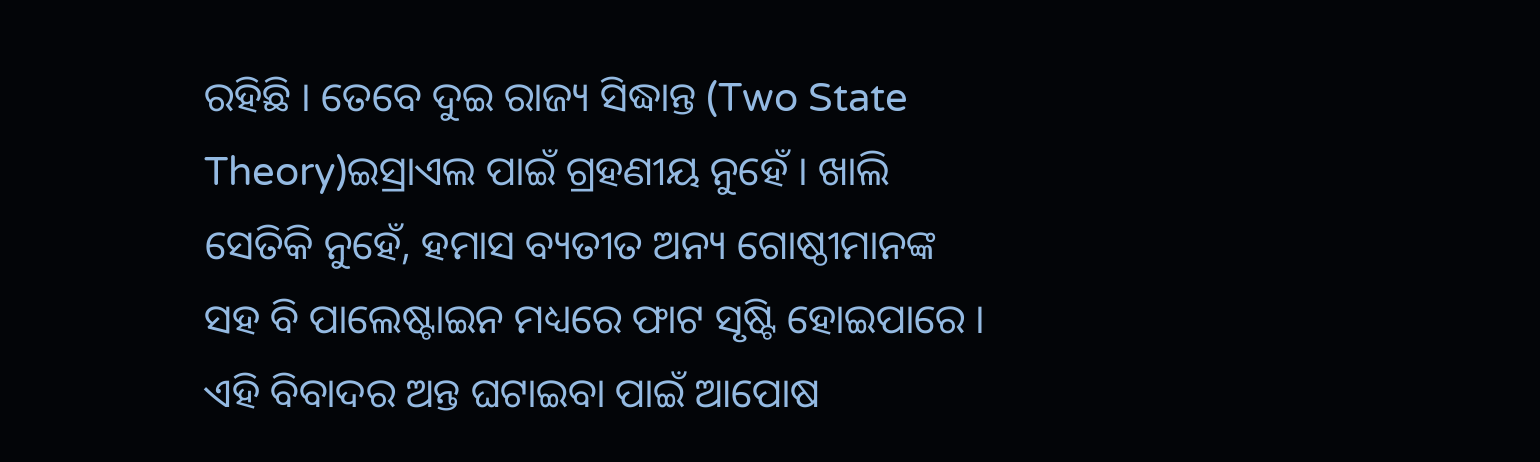ରହିଛି । ତେବେ ଦୁଇ ରାଜ୍ୟ ସିଦ୍ଧାନ୍ତ (Two State Theory)ଇସ୍ରାଏଲ ପାଇଁ ଗ୍ରହଣୀୟ ନୁହେଁ । ଖାଲି ସେତିକି ନୁହେଁ, ହମାସ ବ୍ୟତୀତ ଅନ୍ୟ ଗୋଷ୍ଠୀମାନଙ୍କ ସହ ବି ପାଲେଷ୍ଟାଇନ ମଧ୍ୟରେ ଫାଟ ସୃଷ୍ଟି ହୋଇପାରେ । ଏହି ବିବାଦର ଅନ୍ତ ଘଟାଇବା ପାଇଁ ଆପୋଷ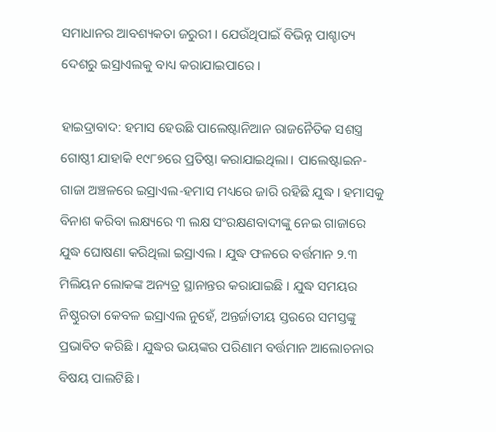ସମାଧାନର ଆବଶ୍ୟକତା ଜରୁରୀ । ଯେଉଁଥିପାଇଁ ବିଭିନ୍ନ ପାଶ୍ଚାତ୍ୟ ଦେଶରୁ ଇସ୍ରାଏଲକୁ ବାଧ୍ୟ କରାଯାଇପାରେ ।

ହାଇଦ୍ରାବାଦ: ହମାସ ହେଉଛି ପାଲେଷ୍ଟାନିଆନ ରାଜନୈତିକ ସଶସ୍ତ୍ର ଗୋଷ୍ଠୀ ଯାହାକି ୧୯୮୭ରେ ପ୍ରତିଷ୍ଠା କରାଯାଇଥିଲା । ପାଲେଷ୍ଟାଇନ-ଗାଜା ଅଞ୍ଚଳରେ ଇସ୍ରାଏଲ-ହମାସ ମଧ୍ୟରେ ଜାରି ରହିଛି ଯୁଦ୍ଧ । ହମାସକୁ ବିନାଶ କରିବା ଲକ୍ଷ୍ୟରେ ୩ ଲକ୍ଷ ସଂରକ୍ଷଣବାଦୀଙ୍କୁ ନେଇ ଗାଜାରେ ଯୁଦ୍ଧ ଘୋଷଣା କରିଥିଲା ଇସ୍ରାଏଲ । ଯୁଦ୍ଧ ଫଳରେ ବର୍ତ୍ତମାନ ୨.୩ ମିଲିୟନ ଲୋକଙ୍କ ଅନ୍ୟତ୍ର ସ୍ଥାନାନ୍ତର କରାଯାଇଛି । ଯୁଦ୍ଧ ସମୟର ନିଷ୍ଠୁରତା କେବଳ ଇସ୍ରାଏଲ ନୁହେଁ, ଅନ୍ତର୍ଜାତୀୟ ସ୍ତରରେ ସମସ୍ତଙ୍କୁ ପ୍ରଭାବିତ କରିଛି । ଯୁଦ୍ଧର ଭୟଙ୍କର ପରିଣାମ ବର୍ତ୍ତମାନ ଆଲୋଚନାର ବିଷୟ ପାଲଟିଛି ।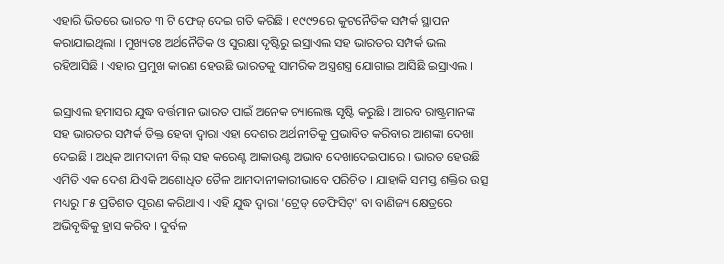ଏହାରି ଭିତରେ ଭାରତ ୩ ଟି ଫେଜ୍ ଦେଇ ଗତି କରିଛି । ୧୯୯୨ରେ କୁଟନୈତିକ ସମ୍ପର୍କ ସ୍ଥାପନ କରାଯାଇଥିଲା । ମୁଖ୍ୟତଃ ଅର୍ଥନୈତିକ ଓ ସୁରକ୍ଷା ଦୃଷ୍ଟିରୁ ଇସ୍ରାଏଲ ସହ ଭାରତର ସମ୍ପର୍କ ଭଲ ରହିଆସିଛି । ଏହାର ପ୍ରମୁଖ କାରଣ ହେଉଛି ଭାରତକୁ ସାମରିକ ଅସ୍ତ୍ରଶସ୍ତ୍ର ଯୋଗାଇ ଆସିଛି ଇସ୍ରାଏଲ ।

ଇସ୍ରାଏଲ ହମାସର ଯୁଦ୍ଧ ବର୍ତ୍ତମାନ ଭାରତ ପାଇଁ ଅନେକ ଚ୍ୟାଲେଞ୍ଜ ସୃଷ୍ଟି କରୁଛି । ଆରବ ରାଷ୍ଟ୍ରମାନଙ୍କ ସହ ଭାରତର ସମ୍ପର୍କ ତିକ୍ତ ହେବା ଦ୍ବାରା ଏହା ଦେଶର ଅର୍ଥନୀତିକୁ ପ୍ରଭାବିତ କରିବାର ଆଶଙ୍କା ଦେଖା ଦେଇଛି । ଅଧିକ ଆମଦାନୀ ବିଲ୍ ସହ କରେଣ୍ଟ ଆକାଉଣ୍ଟ ଅଭାବ ଦେଖାଦେଇପାରେ । ଭାରତ ହେଉଛି ଏମିତି ଏକ ଦେଶ ଯିଏକି ଅଶୋଧିତ ତୈଳ ଆମଦାନୀକାରୀଭାବେ ପରିଚିତ । ଯାହାକି ସମସ୍ତ ଶକ୍ତିର ଉତ୍ସ ମଧ୍ୟରୁ ୮୫ ପ୍ରତିଶତ ପୂରଣ କରିଥାଏ । ଏହି ଯୁଦ୍ଧ ଦ୍ବାରା 'ଟ୍ରେଡ୍ ଡେଫିସିଟ୍' ବା ବାଣିଜ୍ୟ କ୍ଷେତ୍ରରେ ଅଭିବୃଦ୍ଧିକୁ ହ୍ରାସ କରିବ । ଦୁର୍ବଳ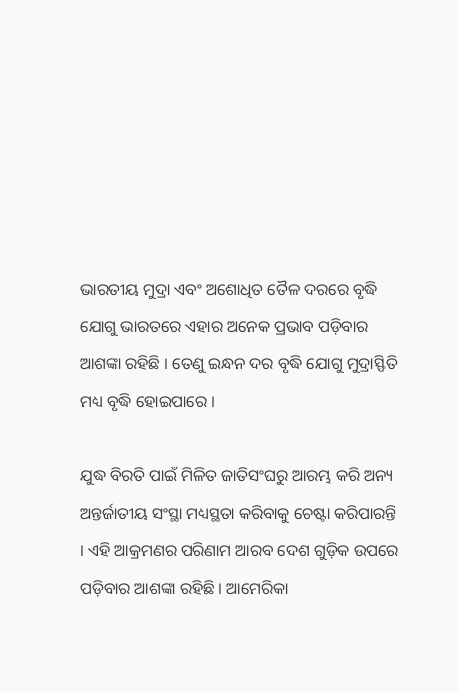ଭାରତୀୟ ମୁଦ୍ରା ଏବଂ ଅଶୋଧିତ ତୈଳ ଦରରେ ବୃଦ୍ଧି ଯୋଗୁ ଭାରତରେ ଏହାର ଅନେକ ପ୍ରଭାବ ପଡ଼ିବାର ଆଶଙ୍କା ରହିଛି । ତେଣୁ ଇନ୍ଧନ ଦର ବୃଦ୍ଧି ଯୋଗୁ ମୁଦ୍ରାସ୍ଫିତି ମଧ୍ୟ ବୃଦ୍ଧି ହୋଇପାରେ ।

ଯୁଦ୍ଧ ବିରତି ପାଇଁ ମିଳିତ ଜାତିସଂଘରୁ ଆରମ୍ଭ କରି ଅନ୍ୟ ଅନ୍ତର୍ଜାତୀୟ ସଂସ୍ଥା ମଧ୍ୟସ୍ଥତା କରିବାକୁ ଚେଷ୍ଟା କରିପାରନ୍ତି । ଏହି ଆକ୍ରମଣର ପରିଣାମ ଆରବ ଦେଶ ଗୁଡ଼ିକ ଉପରେ ପଡ଼ିବାର ଆଶଙ୍କା ରହିଛି । ଆମେରିକା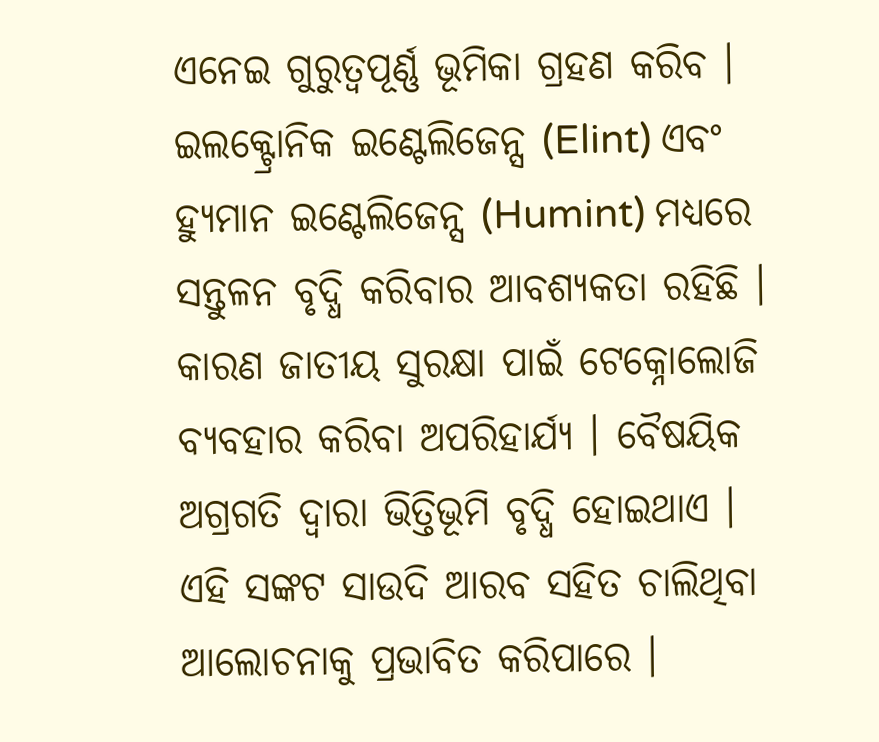ଏନେଇ ଗୁରୁତ୍ବପୂର୍ଣ୍ଣ ଭୂମିକା ଗ୍ରହଣ କରିବ । ଇଲକ୍ଟ୍ରୋନିକ ଇଣ୍ଟେଲିଜେନ୍ସ (Elint) ଏବଂ ହ୍ୟୁମାନ ଇଣ୍ଟେଲିଜେନ୍ସ (Humint) ମଧ୍ୟରେ ସନ୍ତୁଳନ ବୃଦ୍ଧି କରିବାର ଆବଶ୍ୟକତା ରହିଛି । କାରଣ ଜାତୀୟ ସୁରକ୍ଷା ପାଇଁ ଟେକ୍ନୋଲୋଜି ବ୍ୟବହାର କରିବା ଅପରିହାର୍ଯ୍ୟ । ବୈଷୟିକ ଅଗ୍ରଗତି ଦ୍ବାରା ଭିତ୍ତିଭୂମି ବୃଦ୍ଧି ହୋଇଥାଏ । ଏହି ସଙ୍କଟ ସାଉଦି ଆରବ ସହିତ ଚାଲିଥିବା ଆଲୋଚନାକୁ ପ୍ରଭାବିତ କରିପାରେ ।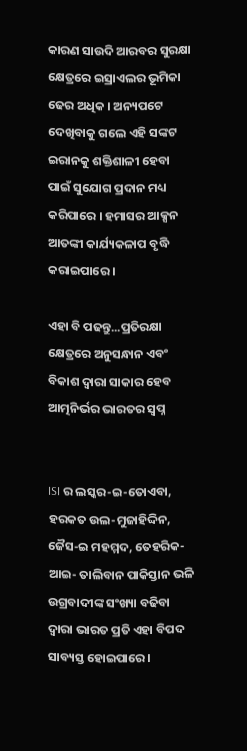କାରଣ ସାଉଦି ଆରବର ସୁରକ୍ଷା କ୍ଷେତ୍ରରେ ଇସ୍ରାଏଲର ଭୂମିକା ଢେର ଅଧିକ । ଅନ୍ୟପଟେ ଦେଖିବାକୁ ଗଲେ ଏହି ସଙ୍କଟ ଇରାନକୁ ଶକ୍ତିଶାଳୀ ହେବା ପାଇଁ ସୁଯୋଗ ପ୍ରଦାନ ମଧ୍ୟ କରିପାରେ । ହମାସର ଆକ୍ସନ ଆତଙ୍କୀ କାର୍ଯ୍ୟକଳାପ ବୃଦ୍ଧି କରାଇପାରେ ।

ଏହା ବି ପଢନ୍ତୁ...ପ୍ରତିରକ୍ଷା କ୍ଷେତ୍ରରେ ଅନୁସନ୍ଧାନ ଏବଂ ବିକାଶ ଦ୍ବାରା ସାକାର ହେବ ଆତ୍ମନିର୍ଭର ଭାରତର ସ୍ବପ୍ନ


ISI ର ଲସ୍କର-ଇ-ତୋଏବା, ହରକତ ଉଲ-ମୁଜାହିଦ୍ଦିନ, ଜୈସ-ଇ ମହମ୍ମଦ, ତେହରିକ-ଆଇ- ତାଲିବାନ ପାକିସ୍ତାନ ଭଳି ଉଗ୍ରବାଦୀଙ୍କ ସଂଖ୍ୟା ବଢିବା ଦ୍ବାରା ଭାରତ ପ୍ରତି ଏହା ବିପଦ ସାବ୍ୟସ୍ତ ହୋଇପାରେ ।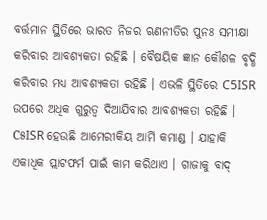ବର୍ତ୍ତମାନ ସ୍ଥିତିରେ ଭାରତ ନିଜର ଋଣନୀତିର ପୁନଃ ସମୀକ୍ଷା କରିବାର ଆବଶ୍ୟକତା ରହିଛି । ବୈଷୟିକ ଜ୍ଞାନ କୌଶଳ ବୃଦ୍ଧି କରିବାର ମଧ୍ୟ ଆବଶ୍ୟକତା ରହିଛି । ଏଭଳି ସ୍ଥିତିରେ C5ISR ଉପରେ ଅଧିକ ଗୁରୁତ୍ବ ଦିଆଯିବାର ଆବଶ୍ୟକତା ରହିଛି । C୫ISR ହେଉଛି ଆମେରୀକିୟ ଆର୍ମି କମାଣ୍ଡ । ଯାହାକି ଏକାଧିକ ପ୍ଲାଟଫର୍ମ ପାଇଁ କାମ କରିଥାଏ । ଗାଜାକୁ ବାଦ୍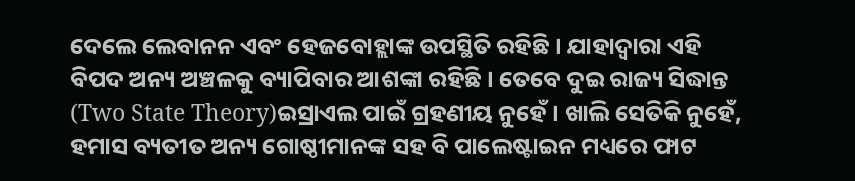ଦେଲେ ଲେବାନନ ଏବଂ ହେଜବୋହ୍ଲାଙ୍କ ଉପସ୍ଥିତି ରହିଛି । ଯାହାଦ୍ବାରା ଏହି ବିପଦ ଅନ୍ୟ ଅଞ୍ଚଳକୁ ବ୍ୟାପିବାର ଆଶଙ୍କା ରହିଛି । ତେବେ ଦୁଇ ରାଜ୍ୟ ସିଦ୍ଧାନ୍ତ (Two State Theory)ଇସ୍ରାଏଲ ପାଇଁ ଗ୍ରହଣୀୟ ନୁହେଁ । ଖାଲି ସେତିକି ନୁହେଁ, ହମାସ ବ୍ୟତୀତ ଅନ୍ୟ ଗୋଷ୍ଠୀମାନଙ୍କ ସହ ବି ପାଲେଷ୍ଟାଇନ ମଧ୍ୟରେ ଫାଟ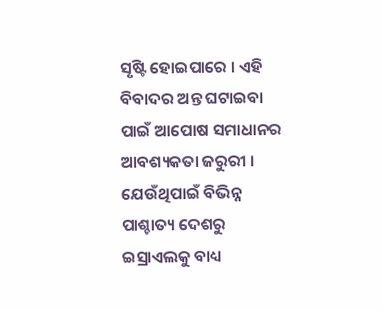ସୃଷ୍ଟି ହୋଇପାରେ । ଏହି ବିବାଦର ଅନ୍ତ ଘଟାଇବା ପାଇଁ ଆପୋଷ ସମାଧାନର ଆବଶ୍ୟକତା ଜରୁରୀ । ଯେଉଁଥିପାଇଁ ବିଭିନ୍ନ ପାଶ୍ଚାତ୍ୟ ଦେଶରୁ ଇସ୍ରାଏଲକୁ ବାଧ୍ୟ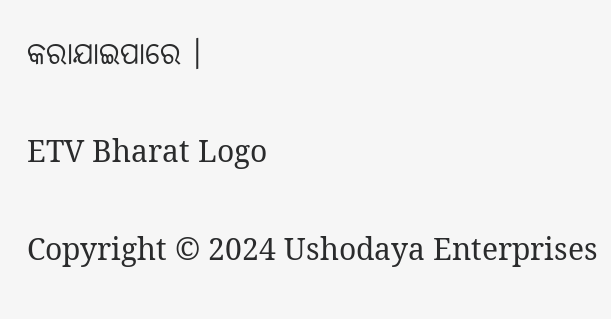କରାଯାଇପାରେ ।

ETV Bharat Logo

Copyright © 2024 Ushodaya Enterprises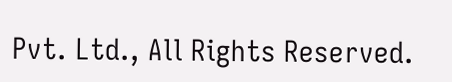Pvt. Ltd., All Rights Reserved.